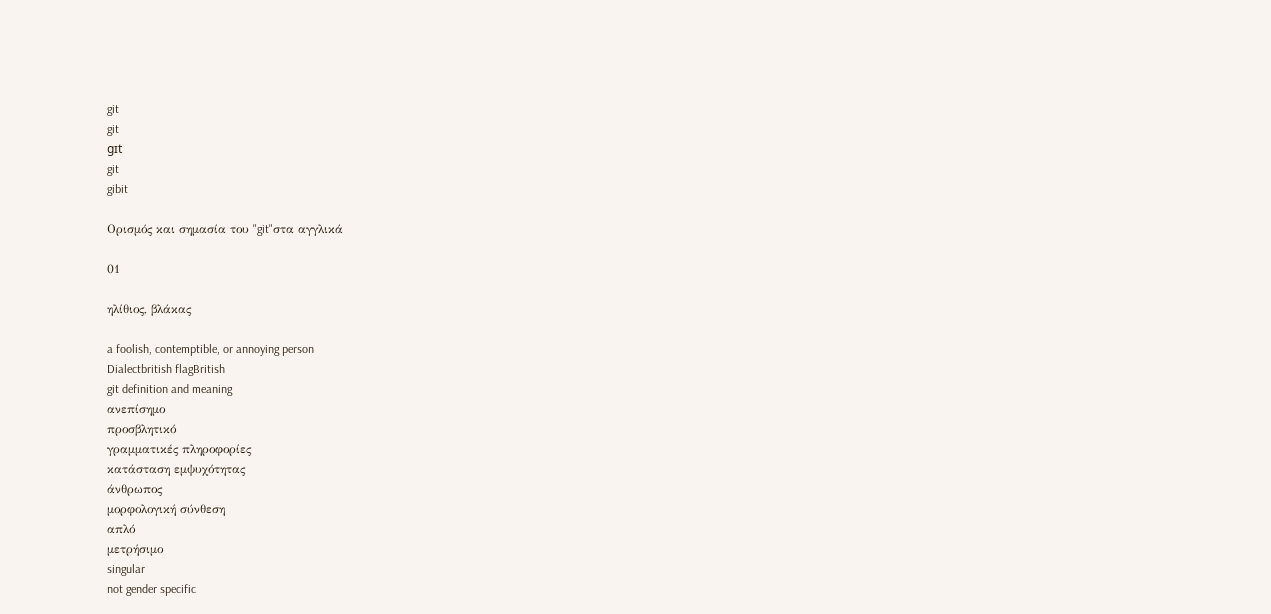git
git
gɪt
git
gibit

Ορισμός και σημασία του "git"στα αγγλικά

01

ηλίθιος, βλάκας

a foolish, contemptible, or annoying person
Dialectbritish flagBritish
git definition and meaning
ανεπίσημο
προσβλητικό
γραμματικές πληροφορίες
κατάσταση εμψυχότητας
άνθρωπος
μορφολογική σύνθεση
απλό
μετρήσιμο
singular
not gender specific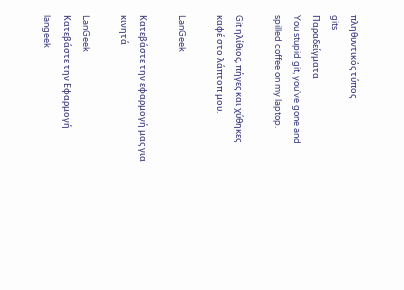πληθυντικός τύπος
gits
Παραδείγματα
You stupid git, you've gone and spilled coffee on my laptop.

Git ηλίθιος, πήγες και χύθηκες καφέ στο λάπτοπ μου.

LanGeek

Κατεβάστε την εφαρμογή μας για κινητά

LanGeek
Κατεβάστε την Εφαρμογή
langeek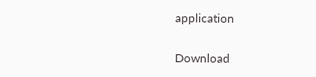application

Download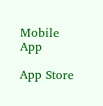Mobile App

App Store